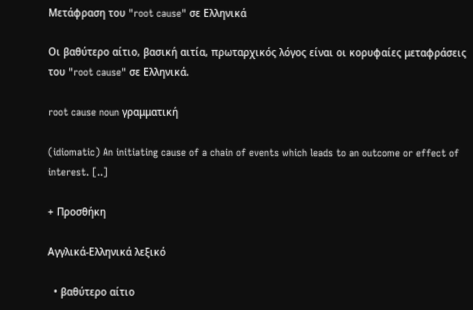Μετάφραση του "root cause" σε Ελληνικά

Οι βαθύτερο αίτιο, βασική αιτία, πρωταρχικός λόγος είναι οι κορυφαίες μεταφράσεις του "root cause" σε Ελληνικά.

root cause noun γραμματική

(idiomatic) An initiating cause of a chain of events which leads to an outcome or effect of interest. [..]

+ Προσθήκη

Αγγλικά-Ελληνικά λεξικό

  • βαθύτερο αίτιο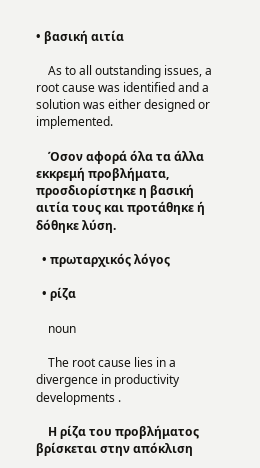• βασική αιτία

    As to all outstanding issues, a root cause was identified and a solution was either designed or implemented.

    Όσον αφορά όλα τα άλλα εκκρεμή προβλήματα, προσδιορίστηκε η βασική αιτία τους και προτάθηκε ή δόθηκε λύση.

  • πρωταρχικός λόγος

  • ρίζα

    noun

    The root cause lies in a divergence in productivity developments .

    Η ρίζα του προβλήματος βρίσκεται στην απόκλιση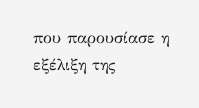που παρουσίασε η εξέλιξη της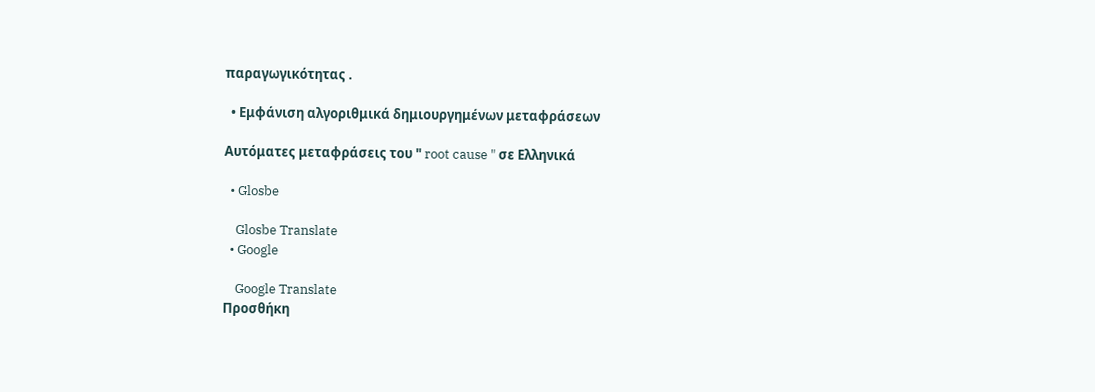παραγωγικότητας .

  • Εμφάνιση αλγοριθμικά δημιουργημένων μεταφράσεων

Αυτόματες μεταφράσεις του " root cause " σε Ελληνικά

  • Glosbe

    Glosbe Translate
  • Google

    Google Translate
Προσθήκη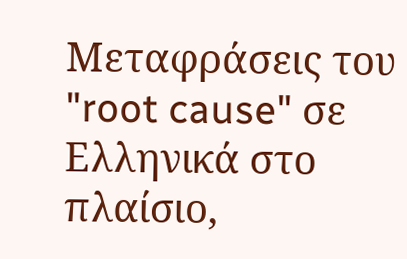Μεταφράσεις του "root cause" σε Ελληνικά στο πλαίσιο,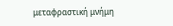μεταφραστική μνήμη